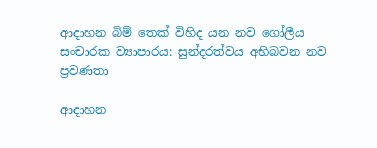ආදාහන බිම් තෙක් විහිද යන නව ගෝලීය සංචාරක ව්‍යාපාරය: සුන්දරත්වය අභිබවන නව ප්‍රවණතා

ආදාහන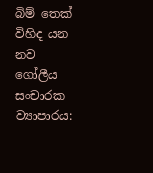බිම් තෙක් විහිද යන නව ගෝලීය සංචාරක ව්‍යාපාරය: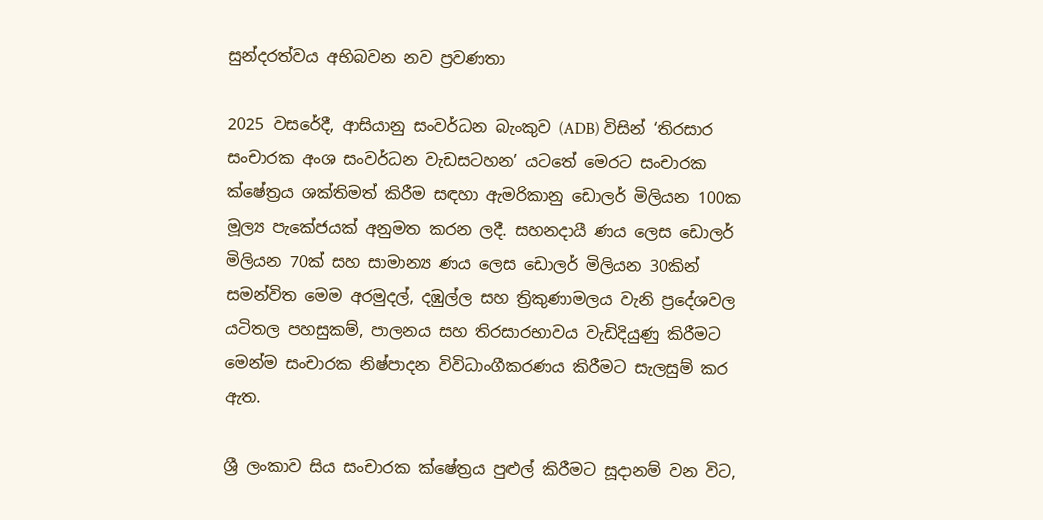සුන්දරත්වය අභිබවන නව ප්‍රවණතා

2025 වසරේදී, ආසියානු සංවර්ධන බැංකුව (ADB) විසින් ‘තිරසාර සංචාරක අංශ සංවර්ධන වැඩසටහන’ යටතේ මෙරට සංචාරක ක්ෂේත්‍රය ශක්තිමත් කිරීම සඳහා ඇමරිකානු ඩොලර් මිලියන 100ක මූල්‍ය පැකේජයක් අනුමත කරන ලදී. සහනදායී ණය ලෙස ඩොලර් මිලියන 70ක් සහ සාමාන්‍ය ණය ලෙස ඩොලර් මිලියන 30කින් සමන්විත මෙම අරමුදල්, දඹුල්ල සහ ත්‍රිකුණාමලය වැනි ප්‍රදේශවල යටිතල පහසුකම්, පාලනය සහ තිරසාරභාවය වැඩිදියුණු කිරීමට මෙන්ම සංචාරක නිෂ්පාදන විවිධාංගීකරණය කිරීමට සැලසුම් කර ඇත.

ශ්‍රී ලංකාව සිය සංචාරක ක්ෂේත්‍රය පුළුල් කිරීමට සූදානම් වන විට,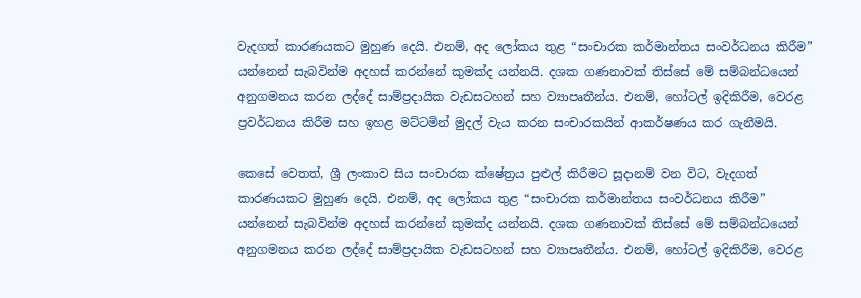වැදගත් කාරණයකට මුහුණ දෙයි. එනම්, අද ලෝකය තුළ “සංචාරක කර්මාන්තය සංවර්ධනය කිරීම” යන්නෙන් සැබවින්ම අදහස් කරන්නේ කුමක්ද යන්නයි. දශක ගණනාවක් තිස්සේ මේ සම්බන්ධයෙන් අනුගමනය කරන ලද්දේ සාම්ප්‍රදායික වැඩසටහන් සහ ව්‍යාපෘතීන්ය. එනම්, හෝටල් ඉදිකිරීම, වෙරළ ප්‍රවර්ධනය කිරීම සහ ඉහළ මට්ටමින් මුදල් වැය කරන සංචාරකයින් ආකර්ෂණය කර ගැනීමයි.

කෙසේ වෙතත්, ශ්‍රී ලංකාව සිය සංචාරක ක්ෂේත්‍රය පුළුල් කිරීමට සූදානම් වන විට, වැදගත් කාරණයකට මුහුණ දෙයි. එනම්, අද ලෝකය තුළ “සංචාරක කර්මාන්තය සංවර්ධනය කිරීම” යන්නෙන් සැබවින්ම අදහස් කරන්නේ කුමක්ද යන්නයි. දශක ගණනාවක් තිස්සේ මේ සම්බන්ධයෙන් අනුගමනය කරන ලද්දේ සාම්ප්‍රදායික වැඩසටහන් සහ ව්‍යාපෘතීන්ය. එනම්, හෝටල් ඉදිකිරීම, වෙරළ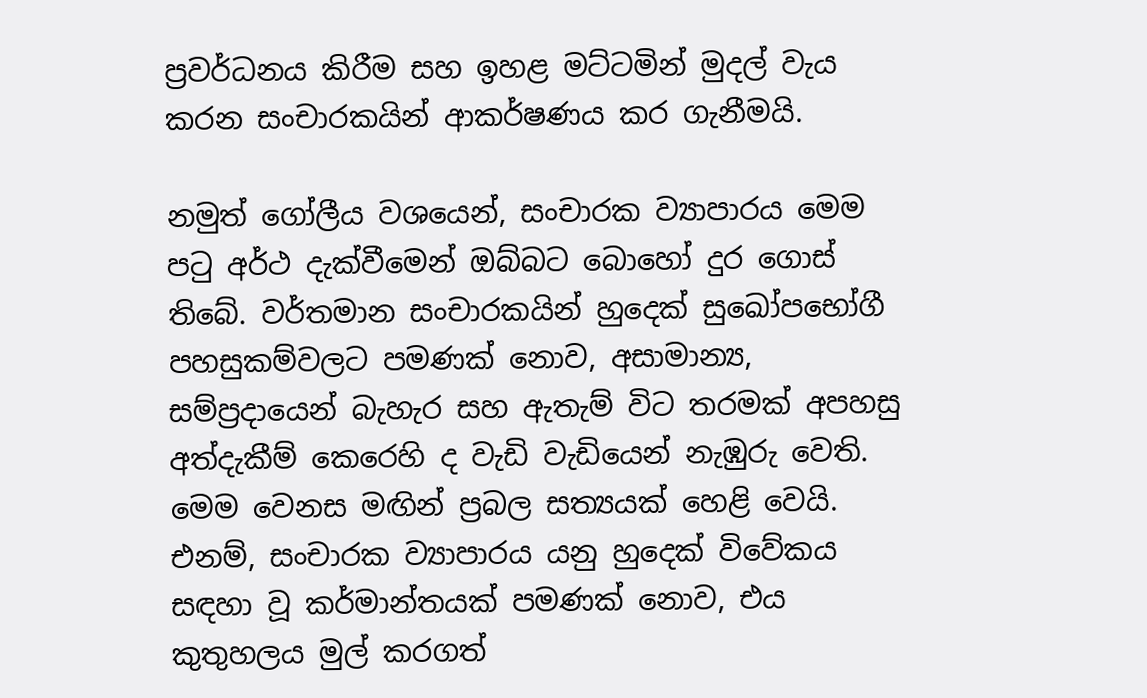ප්‍රවර්ධනය කිරීම සහ ඉහළ මට්ටමින් මුදල් වැය කරන සංචාරකයින් ආකර්ෂණය කර ගැනීමයි.

නමුත් ගෝලීය වශයෙන්, සංචාරක ව්‍යාපාරය මෙම පටු අර්ථ දැක්වීමෙන් ඔබ්බට බොහෝ දුර ගොස් තිබේ. වර්තමාන සංචාරකයින් හුදෙක් සුඛෝපභෝගී පහසුකම්වලට පමණක් නොව, අසාමාන්‍ය, සම්ප්‍රදායෙන් බැහැර සහ ඇතැම් විට තරමක් අපහසු අත්දැකීම් කෙරෙහි ද වැඩි වැඩියෙන් නැඹුරු වෙති. මෙම වෙනස මඟින් ප්‍රබල සත්‍යයක් හෙළි වෙයි. එනම්, සංචාරක ව්‍යාපාරය යනු හුදෙක් විවේකය සඳහා වූ කර්මාන්තයක් පමණක් නොව, එය කුතුහලය මුල් කරගත්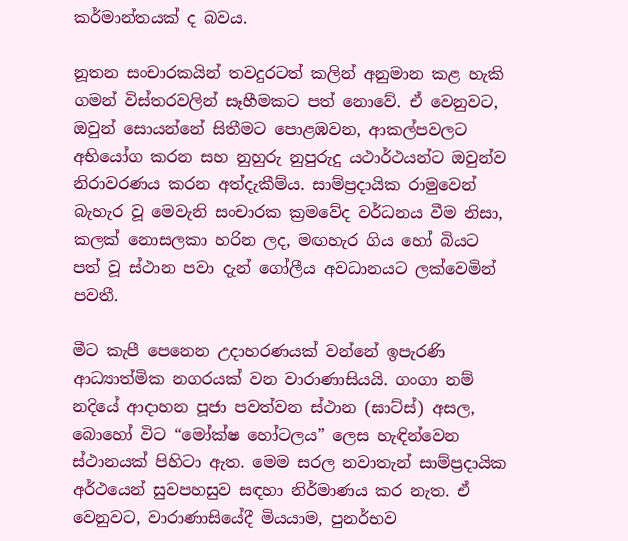කර්මාන්තයක් ද බවය.

නූතන සංචාරකයින් තවදුරටත් කලින් අනුමාන කළ හැකි ගමන් විස්තරවලින් සෑහීමකට පත් නොවේ. ඒ වෙනුවට, ඔවුන් සොයන්නේ සිතීමට පොළඹවන, ආකල්පවලට අභියෝග කරන සහ නුහුරු නුපුරුදු යථාර්ථයන්ට ඔවුන්ව නිරාවරණය කරන අත්දැකීම්ය. සාම්ප්‍රදායික රාමුවෙන් බැහැර වූ මෙවැනි සංචාරක ක්‍රමවේද වර්ධනය වීම නිසා, කලක් නොසලකා හරින ලද, මඟහැර ගිය හෝ බියට පත් වූ ස්ථාන පවා දැන් ගෝලීය අවධානයට ලක්වෙමින් පවතී.

මීට කැපී පෙනෙන උදාහරණයක් වන්නේ ඉපැරණි ආධ්‍යාත්මික නගරයක් වන වාරාණාසියයි. ගංගා නම් නදියේ ආදාහන පූජා පවත්වන ස්ථාන (ඝාට්ස්) අසල, බොහෝ විට “මෝක්ෂ හෝටලය” ලෙස හැඳින්වෙන ස්ථානයක් පිහිටා ඇත. මෙම සරල නවාතැන් සාම්ප්‍රදායික අර්ථයෙන් සුවපහසුව සඳහා නිර්මාණය කර නැත. ඒ වෙනුවට, වාරාණාසියේදී මියයාම, පුනර්භව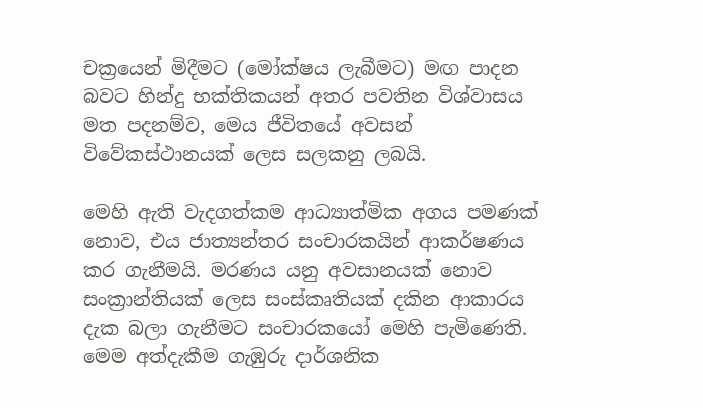චක්‍රයෙන් මිදීමට (මෝක්ෂය ලැබීමට) මඟ පාදන බවට හින්දු භක්තිකයන් අතර පවතින විශ්වාසය මත පදනම්ව, මෙය ජීවිතයේ අවසන් විවේකස්ථානයක් ලෙස සලකනු ලබයි.

මෙහි ඇති වැදගත්කම ආධ්‍යාත්මික අගය පමණක් නොව, එය ජාත්‍යන්තර සංචාරකයින් ආකර්ෂණය කර ගැනීමයි. මරණය යනු අවසානයක් නොව සංක්‍රාන්තියක් ලෙස සංස්කෘතියක් දකින ආකාරය දැක බලා ගැනීමට සංචාරකයෝ මෙහි පැමිණෙති. මෙම අත්දැකීම ගැඹුරු දාර්ශනික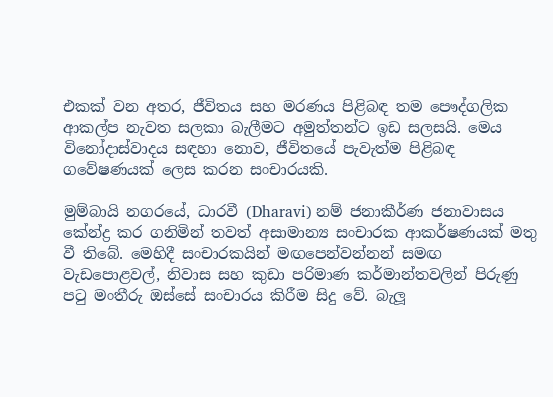එකක් වන අතර, ජීවිතය සහ මරණය පිළිබඳ තම පෞද්ගලික ආකල්ප නැවත සලකා බැලීමට අමුත්තන්ට ඉඩ සලසයි. මෙය විනෝදාස්වාදය සඳහා නොව, ජීවිතයේ පැවැත්ම පිළිබඳ ගවේෂණයක් ලෙස කරන සංචාරයකි.

මුම්බායි නගරයේ, ධාරවී (Dharavi) නම් ජනාකීර්ණ ජනාවාසය කේන්ද්‍ර කර ගනිමින් තවත් අසාමාන්‍ය සංචාරක ආකර්ෂණයක් මතු වී තිබේ. මෙහිදී සංචාරකයින් මඟපෙන්වන්නන් සමඟ වැඩපොළවල්, නිවාස සහ කුඩා පරිමාණ කර්මාන්තවලින් පිරුණු පටු මංතීරු ඔස්සේ සංචාරය කිරීම සිදු වේ. බැලූ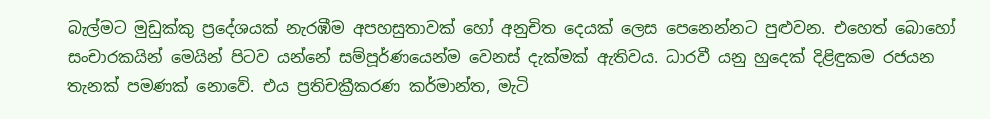බැල්මට මුඩුක්කු ප්‍රදේශයක් නැරඹීම අපහසුතාවක් හෝ අනුචිත දෙයක් ලෙස පෙනෙන්නට පුළුවන. එහෙත් බොහෝ සංචාරකයින් මෙයින් පිටව යන්නේ සම්පූර්ණයෙන්ම වෙනස් දැක්මක් ඇතිවය. ධාරවී යනු හුදෙක් දිළිඳුකම රජයන තැනක් පමණක් නොවේ. එය ප්‍රතිචක්‍රීකරණ කර්මාන්ත, මැටි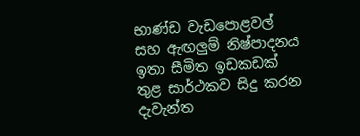භාණ්ඩ වැඩපොළවල් සහ ඇඟලුම් නිෂ්පාදනය ඉතා සීමිත ඉඩකඩක් තුළ සාර්ථකව සිදු කරන දැවැන්ත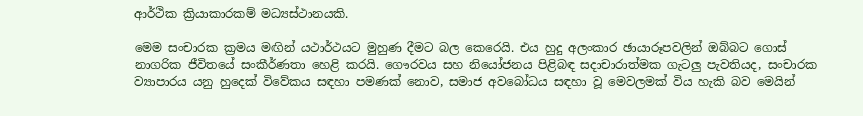ආර්ථික ක්‍රියාකාරකම් මධ්‍යස්ථානයකි.

මෙම සංචාරක ක්‍රමය මඟින් යථාර්ථයට මුහුණ දීමට බල කෙරෙයි. එය හුදු අලංකාර ඡායාරූපවලින් ඔබ්බට ගොස් නාගරික ජීවිතයේ සංකීර්ණතා හෙළි කරයි. ගෞරවය සහ නියෝජනය පිළිබඳ සදාචාරාත්මක ගැටලු පැවතියද, සංචාරක ව්‍යාපාරය යනු හුදෙක් විවේකය සඳහා පමණක් නොව, සමාජ අවබෝධය සඳහා වූ මෙවලමක් විය හැකි බව මෙයින්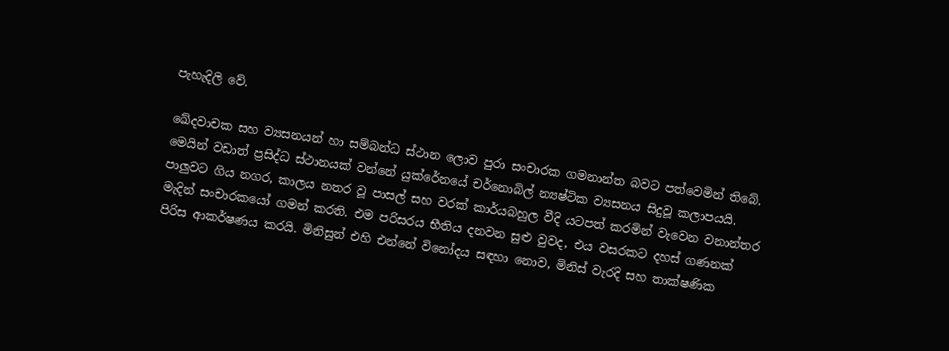පැහැදිලි වේ.

ඛේදවාචක සහ ව්‍යසනයන් හා සම්බන්ධ ස්ථාන ලොව පුරා සංචාරක ගමනාන්ත බවට පත්වෙමින් තිබේ. මෙයින් වඩාත් ප්‍රසිද්ධ ස්ථානයක් වන්නේ යුක්රේනයේ චර්නොබිල් න්‍යෂ්ටික ව්‍යසනය සිදුවූ කලාපයයි. පාලුවට ගිය නගර, කාලය නතර වූ පාසල් සහ වරක් කාර්යබහුල වීදි යටපත් කරමින් වැවෙන වනාන්තර මැදින් සංචාරකයෝ ගමන් කරති. එම පරිසරය භීතිය දනවන සුළු වුවද, එය වසරකට දහස් ගණනක් පිරිස ආකර්ෂණය කරයි. මිනිසුන් එහි එන්නේ විනෝදය සඳහා නොව, මිනිස් වැරදි සහ තාක්ෂණික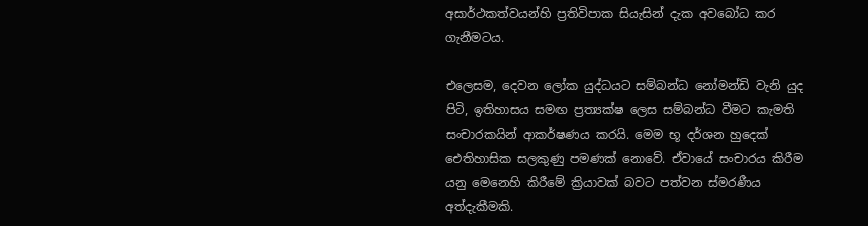අසාර්ථකත්වයන්හි ප්‍රතිවිපාක සියැසින් දැක අවබෝධ කර ගැනීමටය.

එලෙසම, දෙවන ලෝක යුද්ධයට සම්බන්ධ නෝමන්ඩි වැනි යුද පිටි, ඉතිහාසය සමඟ ප්‍රත්‍යක්ෂ ලෙස සම්බන්ධ වීමට කැමති සංචාරකයින් ආකර්ෂණය කරයි. මෙම භූ දර්ශන හුදෙක් ඓතිහාසික සලකුණු පමණක් නොවේ. ඒවායේ සංචාරය කිරීම යනු මෙනෙහි කිරීමේ ක්‍රියාවක් බවට පත්වන ස්මරණීය අත්දැකීමකි.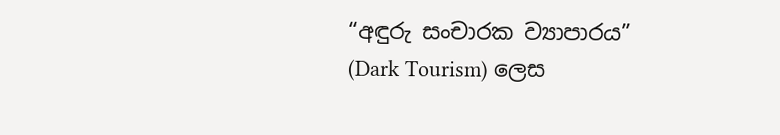“අඳුරු සංචාරක ව්‍යාපාරය” (Dark Tourism) ලෙස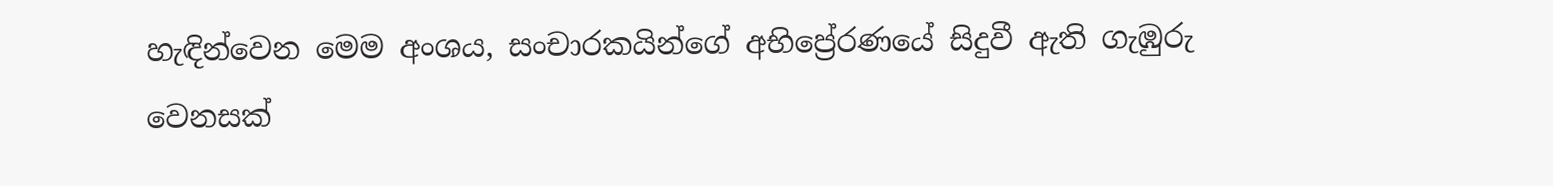හැඳින්වෙන මෙම අංශය, සංචාරකයින්ගේ අභිප්‍රේරණයේ සිදුවී ඇති ගැඹුරු වෙනසක්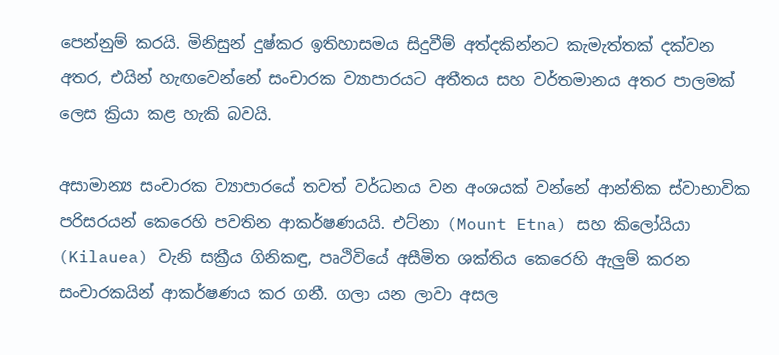පෙන්නුම් කරයි. මිනිසුන් දුෂ්කර ඉතිහාසමය සිදුවීම් අත්දකින්නට කැමැත්තක් දක්වන අතර, එයින් හැඟවෙන්නේ සංචාරක ව්‍යාපාරයට අතීතය සහ වර්තමානය අතර පාලමක් ලෙස ක්‍රියා කළ හැකි බවයි.

අසාමාන්‍ය සංචාරක ව්‍යාපාරයේ තවත් වර්ධනය වන අංශයක් වන්නේ ආන්තික ස්වාභාවික පරිසරයන් කෙරෙහි පවතින ආකර්ෂණයයි. එට්නා (Mount Etna) සහ කිලෝයියා (Kilauea) වැනි සක්‍රීය ගිනිකඳු, පෘථිවියේ අසීමිත ශක්තිය කෙරෙහි ඇලුම් කරන සංචාරකයින් ආකර්ෂණය කර ගනී. ගලා යන ලාවා අසල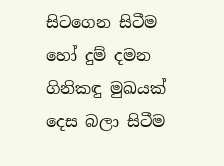සිටගෙන සිටීම හෝ දුම් දමන ගිනිකඳු මුඛයක් දෙස බලා සිටීම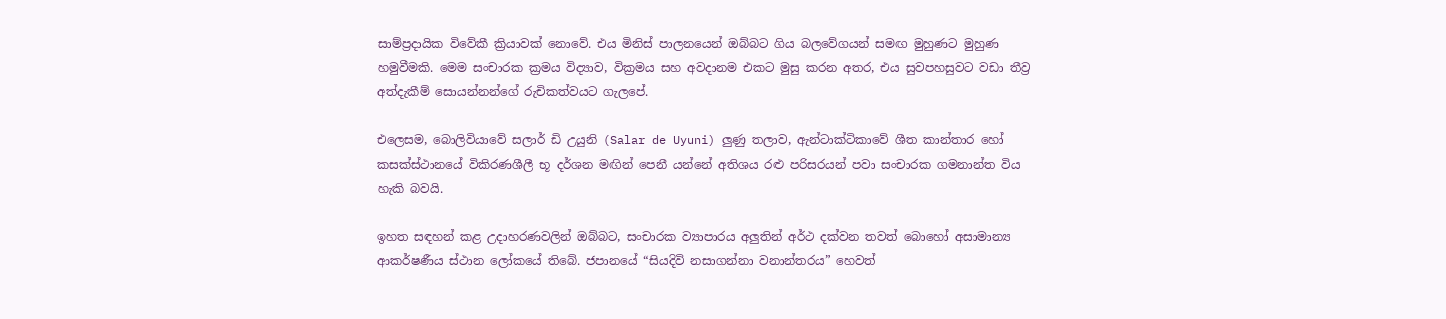සාම්ප්‍රදායික විවේකී ක්‍රියාවක් නොවේ. එය මිනිස් පාලනයෙන් ඔබ්බට ගිය බලවේගයන් සමඟ මුහුණට මුහුණ හමුවීමකි. මෙම සංචාරක ක්‍රමය විද්‍යාව, වික්‍රමය සහ අවදානම එකට මුසු කරන අතර, එය සුවපහසුවට වඩා තීව්‍ර අත්දැකීම් සොයන්නන්ගේ රුචිකත්වයට ගැලපේ.

එලෙසම, බොලිවියාවේ සලාර් ඩි උයුනි (Salar de Uyuni) ලුණු තලාව, ඇන්ටාක්ටිකාවේ ශීත කාන්තාර හෝ කසක්ස්ථානයේ විකිරණශීලී භූ දර්ශන මඟින් පෙනී යන්නේ අතිශය රළු පරිසරයන් පවා සංචාරක ගමනාන්ත විය හැකි බවයි.

ඉහත සඳහන් කළ උදාහරණවලින් ඔබ්බට, සංචාරක ව්‍යාපාරය අලුතින් අර්ථ දක්වන තවත් බොහෝ අසාමාන්‍ය ආකර්ෂණීය ස්ථාන ලෝකයේ තිබේ. ජපානයේ “සියදිවි නසාගන්නා වනාන්තරය” හෙවත්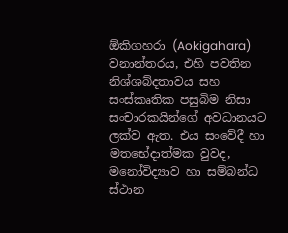ඕකිගහරා (Aokigahara) වනාන්තරය, එහි පවතින නිශ්ශබ්දතාවය සහ සංස්කෘතික පසුබිම නිසා සංචාරකයින්ගේ අවධානයට ලක්ව ඇත. එය සංවේදී හා මතභේදාත්මක වුවද, මනෝවිද්‍යාව හා සම්බන්ධ ස්ථාන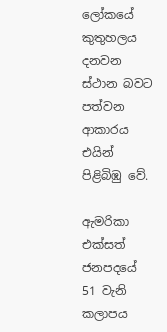ලෝකයේ කුතුහලය දනවන ස්ථාන බවට පත්වන ආකාරය එයින් පිළිබිඹු වේ.

ඇමරිකා එක්සත් ජනපදයේ 51 වැනි කලාපය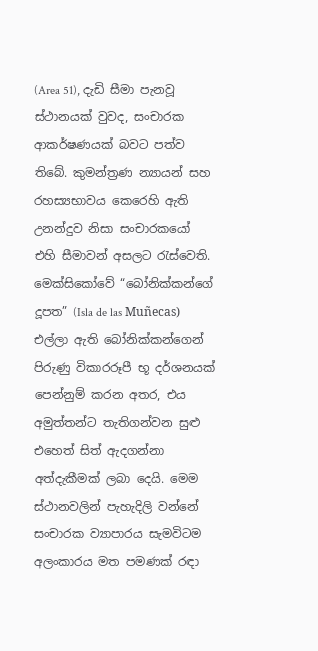(Area 51), දැඩි සීමා පැනවූ ස්ථානයක් වුවද, සංචාරක ආකර්ෂණයක් බවට පත්ව තිබේ. කුමන්ත්‍රණ න්‍යායන් සහ රහස්‍යභාවය කෙරෙහි ඇති උනන්දුව නිසා සංචාරකයෝ එහි සීමාවන් අසලට රැස්වෙති. මෙක්සිකෝවේ “බෝනික්කන්ගේ දූපත” (Isla de las Muñecas) එල්ලා ඇති බෝනික්කන්ගෙන් පිරුණු විකාරරූපී භූ දර්ශනයක් පෙන්නුම් කරන අතර, එය අමුත්තන්ට තැතිගන්වන සුළු එහෙත් සිත් ඇදගන්නා අත්දැකීමක් ලබා දෙයි. මෙම ස්ථානවලින් පැහැදිලි වන්නේ සංචාරක ව්‍යාපාරය සැමවිටම අලංකාරය මත පමණක් රඳා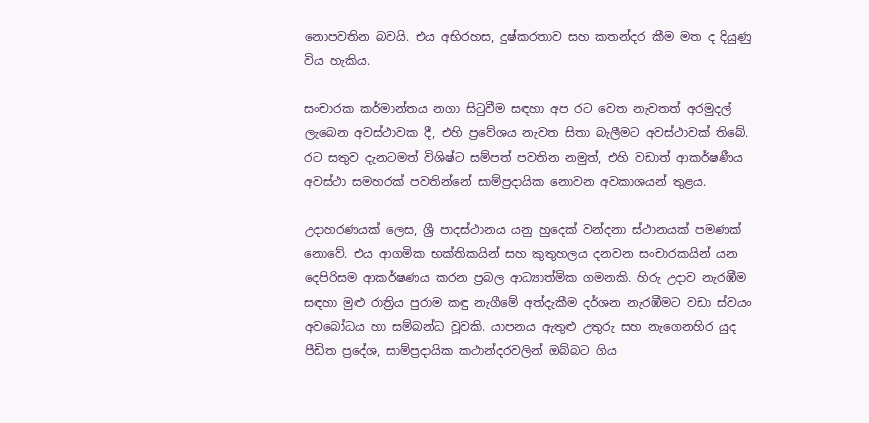නොපවතින බවයි. එය අභිරහස, දුෂ්කරතාව සහ කතන්දර කීම මත ද දියුණු විය හැකිය.

සංචාරක කර්මාන්තය නගා සිටුවීම සඳහා අප රට වෙත නැවතත් අරමුදල් ලැබෙන අවස්ථාවක දී, එහි ප්‍රවේශය නැවත සිතා බැලීමට අවස්ථාවක් තිබේ. රට සතුව දැනටමත් විශිෂ්ට සම්පත් පවතින නමුත්, එහි වඩාත් ආකර්ෂණීය අවස්ථා සමහරක් පවතින්නේ සාම්ප්‍රදායික නොවන අවකාශයන් තුළය.

උදාහරණයක් ලෙස, ශ්‍රී පාදස්ථානය යනු හුදෙක් වන්දනා ස්ථානයක් පමණක් නොවේ. එය ආගමික භක්තිකයින් සහ කුතුහලය දනවන සංචාරකයින් යන දෙපිරිසම ආකර්ෂණය කරන ප්‍රබල ආධ්‍යාත්මික ගමනකි. හිරු උදාව නැරඹීම සඳහා මුළු රාත්‍රිය පුරාම කඳු නැගීමේ අත්දැකීම දර්ශන නැරඹීමට වඩා ස්වයං අවබෝධය හා සම්බන්ධ වූවකි. යාපනය ඇතුළු උතුරු සහ නැගෙනහිර යුද පීඩිත ප්‍රදේශ, සාම්ප්‍රදායික කථාන්දරවලින් ඔබ්බට ගිය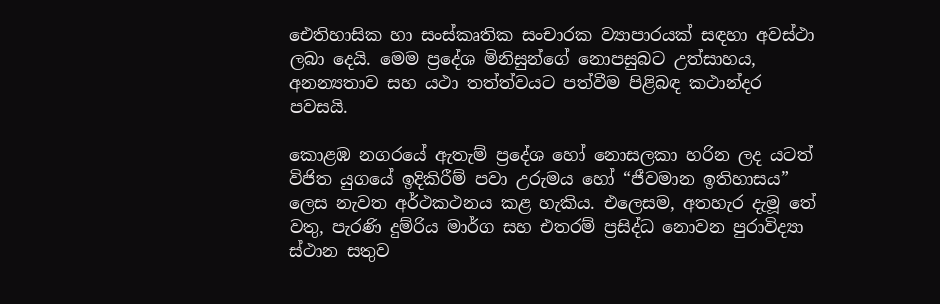ඓතිහාසික හා සංස්කෘතික සංචාරක ව්‍යාපාරයක් සඳහා අවස්ථා ලබා දෙයි. මෙම ප්‍රදේශ මිනිසුන්ගේ නොපසුබට උත්සාහය, අනන්‍යතාව සහ යථා තත්ත්වයට පත්වීම පිළිබඳ කථාන්දර පවසයි.

කොළඹ නගරයේ ඇතැම් ප්‍රදේශ හෝ නොසලකා හරින ලද යටත් විජිත යුගයේ ඉදිකිරීම් පවා උරුමය හෝ “ජීවමාන ඉතිහාසය” ලෙස නැවත අර්ථකථනය කළ හැකිය. එලෙසම, අතහැර දැමූ තේ වතු, පැරණි දුම්රිය මාර්ග සහ එතරම් ප්‍රසිද්ධ නොවන පුරාවිද්‍යා ස්ථාන සතුව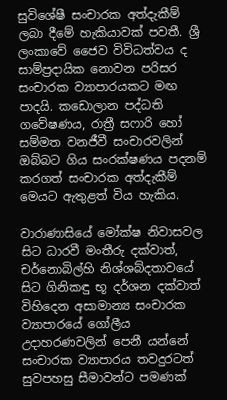සුවිශේෂී සංචාරක අත්දැකීම් ලබා දීමේ හැකියාවක් පවතී. ශ්‍රී ලංකාවේ ජෛව විවිධත්වය ද සාම්ප්‍රදායික නොවන පරිසර සංචාරක ව්‍යාපාරයකට මඟ පාදයි. කඩොලාන පද්ධති ගවේෂණය, රාත්‍රී සෆාරි හෝ සම්මත වනජීවී සංචාරවලින් ඔබ්බට ගිය සංරක්ෂණය පදනම් කරගත් සංචාරක අත්දැකීම් මෙයට ඇතුළත් විය හැකිය.

වාරාණාසියේ මෝක්ෂ නිවාසවල සිට ධාරවී මංතීරු දක්වාත්, චර්නොබිල්හි නිශ්ශබ්දතාවයේ සිට ගිනිකඳු භූ දර්ශන දක්වාත් විහිදෙන අසාමාන්‍ය සංචාරක ව්‍යාපාරයේ ගෝලීය උදාහරණවලින් පෙනී යන්නේ සංචාරක ව්‍යාපාරය තවදුරටත් සුවපහසු සීමාවන්ට පමණක්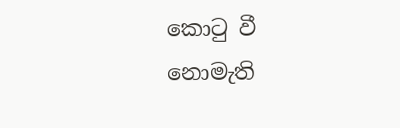කොටු වී නොමැති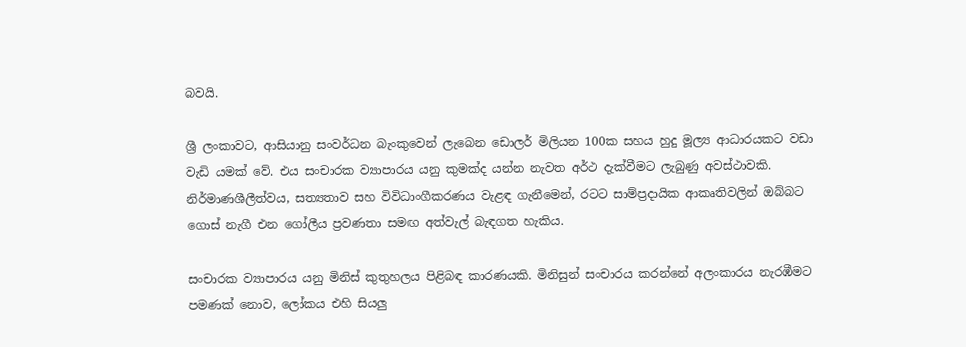බවයි.

ශ්‍රී ලංකාවට, ආසියානු සංවර්ධන බැංකුවෙන් ලැබෙන ඩොලර් මිලියන 100ක සහය හුදු මූල්‍ය ආධාරයකට වඩා වැඩි යමක් වේ. එය සංචාරක ව්‍යාපාරය යනු කුමක්ද යන්න නැවත අර්ථ දැක්වීමට ලැබුණු අවස්ථාවකි. නිර්මාණශීලීත්වය, සත්‍යතාව සහ විවිධාංගීකරණය වැළඳ ගැනීමෙන්, රටට සාම්ප්‍රදායික ආකෘතිවලින් ඔබ්බට ගොස් නැගී එන ගෝලීය ප්‍රවණතා සමඟ අත්වැල් බැඳගත හැකිය.

සංචාරක ව්‍යාපාරය යනු මිනිස් කුතුහලය පිළිබඳ කාරණයකි. මිනිසුන් සංචාරය කරන්නේ අලංකාරය නැරඹීමට පමණක් නොව, ලෝකය එහි සියලු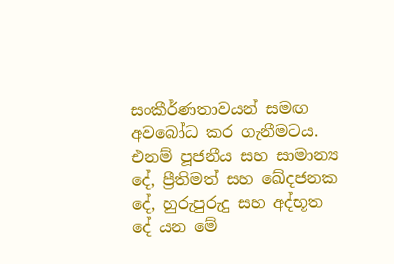සංකීර්ණතාවයන් සමඟ අවබෝධ කර ගැනීමටය. එනම් පූජනීය සහ සාමාන්‍ය දේ, ප්‍රීතිමත් සහ ඛේදජනක දේ, හුරුපුරුදු සහ අද්භූත දේ යන මේ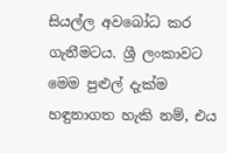සියල්ල අවබෝධ කර ගැනීමටය. ශ්‍රී ලංකාවට මෙම පුළුල් දැක්ම හඳුනාගත හැකි නම්, එය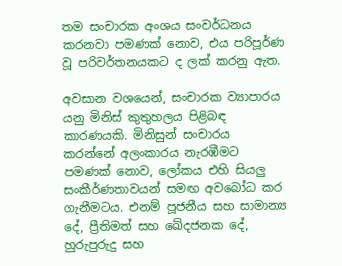තම සංචාරක අංශය සංවර්ධනය කරනවා පමණක් නොව, එය පරිපූර්ණ වූ පරිවර්තනයකට ද ලක් කරනු ඇත.

අවසාන වශයෙන්, සංචාරක ව්‍යාපාරය යනු මිනිස් කුතුහලය පිළිබඳ කාරණයකි. මිනිසුන් සංචාරය කරන්නේ අලංකාරය නැරඹීමට පමණක් නොව, ලෝකය එහි සියලු සංකීර්ණතාවයන් සමඟ අවබෝධ කර ගැනීමටය. එනම් පූජනීය සහ සාමාන්‍ය දේ, ප්‍රීතිමත් සහ ඛේදජනක දේ, හුරුපුරුදු සහ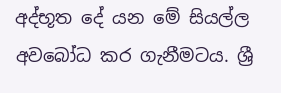අද්භූත දේ යන මේ සියල්ල අවබෝධ කර ගැනීමටය. ශ්‍රී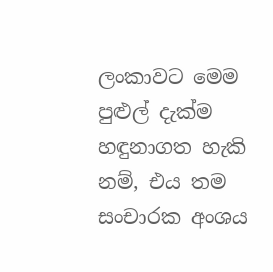ලංකාවට මෙම පුළුල් දැක්ම හඳුනාගත හැකි නම්, එය තම සංචාරක අංශය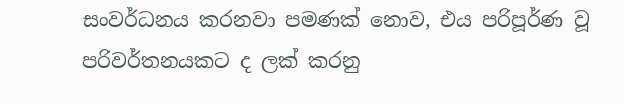සංවර්ධනය කරනවා පමණක් නොව, එය පරිපූර්ණ වූ පරිවර්තනයකට ද ලක් කරනු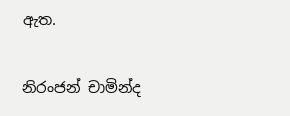ඇත.

නිරංජන් චාමින්ද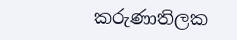කරුණාතිලක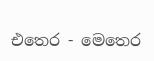එතෙර - මෙතෙර